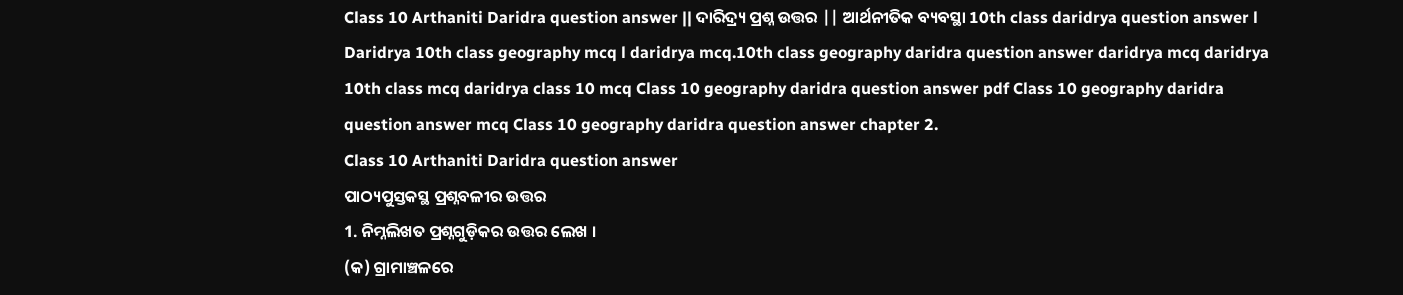Class 10 Arthaniti Daridra question answer || ଦାରିଦ୍ର୍ୟ ପ୍ରଶ୍ନ ଉତ୍ତର || ଆର୍ଥନୀତିକ ବ୍ୟବସ୍ଥା 10th class daridrya question answer l Daridrya 10th class geography mcq l daridrya mcq.10th class geography daridra question answer daridrya mcq daridrya 10th class mcq daridrya class 10 mcq Class 10 geography daridra question answer pdf Class 10 geography daridra question answer mcq Class 10 geography daridra question answer chapter 2.
Class 10 Arthaniti Daridra question answer
ପାଠ୍ୟପୁସ୍ତକସ୍ଥ ପ୍ରଶ୍ନବଳୀର ଉତ୍ତର
1. ନିମ୍ନଲିଖତ ପ୍ରଶ୍ନଗୁଡ଼ିକର ଉତ୍ତର ଲେଖ ।
(କ) ଗ୍ରାମାଞ୍ଚଳରେ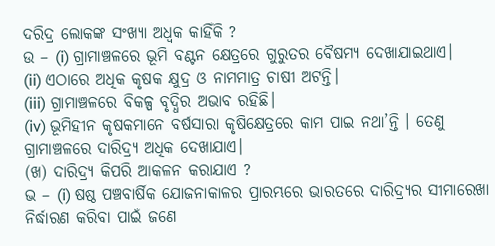ଦରିଦ୍ର ଲୋକଙ୍କ ସଂଖ୍ୟା ଅଧ୍ବକ କାହିଁକି ?
ଉ – (i) ଗ୍ରାମାଞ୍ଚଳରେ ଭୂମି ବଣ୍ଟନ କ୍ଷେତ୍ରରେ ଗୁରୁତର ବୈଷମ୍ୟ ଦେଖାଯାଇଥାଏ।
(ii) ଏଠାରେ ଅଧିକ କୃଷକ କ୍ଷୁଦ୍ର ଓ ନାମମାତ୍ର ଚାଷୀ ଅଟନ୍ତି।
(iii) ଗ୍ରାମାଞ୍ଚଳରେ ବିକଳ୍ପ ବୃଦ୍ଧିର ଅଭାବ ରହିଛି।
(iv) ଭୂମିହୀନ କୃଷକମାନେ ବର୍ଷସାରା କୃଷିକ୍ଷେତ୍ରରେ କାମ ପାଇ ନଥା’ନ୍ତି । ତେଣୁ ଗ୍ରାମାଞ୍ଚଳରେ ଦାରିଦ୍ର୍ୟ ଅଧିକ ଦେଖାଯାଏ।
(ଖ) ଦାରିଦ୍ର୍ୟ କିପରି ଆକଳନ କରାଯାଏ ?
ଭ – (i) ଷଷ୍ଠ ପଞ୍ଚବାର୍ଷିକ ଯୋଜନାକାଳର ପ୍ରାରମ୍ଭରେ ଭାରତରେ ଦାରିଦ୍ର୍ୟର ସୀମାରେଖା ନିର୍ଦ୍ଧାରଣ କରିବା ପାଇଁ ଜଣେ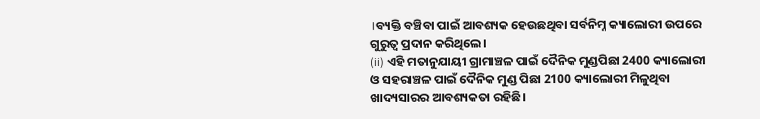।ବ୍ୟକ୍ତି ବଞ୍ଚିବା ପାଇଁ ଆବଶ୍ୟକ ହେଉଛଥିବା ସର୍ବନିମ୍ନ କ୍ୟାଲୋରୀ ଉପରେ ଗୁରୁତ୍ଵ ପ୍ରଦାନ କରିଥିଲେ।
(ii) ଏହି ମତାନୁଯାୟୀ ଗ୍ରାମାଞ୍ଚଳ ପାଇଁ ଦୈନିକ ମୁଣ୍ଡପିଛା 2400 କ୍ୟାଲୋରୀ ଓ ସହରାଞ୍ଚଳ ପାଇଁ ଦୈନିକ ମୁଣ୍ଡ ପିଛା 2100 କ୍ୟାଲୋରୀ ମିଳୁଥିବା ଖାଦ୍ୟସାରର ଆବଶ୍ୟକତା ରହିଛି।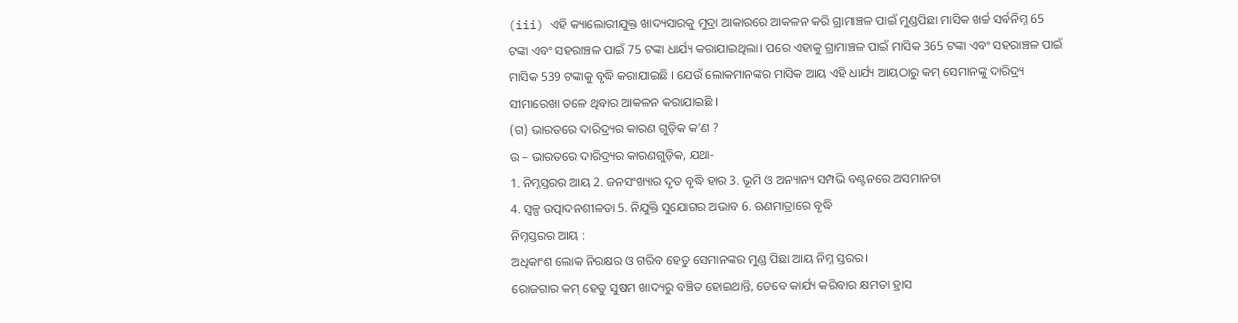(iii) ଏହି କ୍ୟାଲୋରୀଯୁକ୍ତ ଖାଦ୍ୟସାରକୁ ମୁଦ୍ରା ଆକାରରେ ଆକଳନ କରି ଗ୍ରାମାଞ୍ଚଳ ପାଇଁ ମୁଣ୍ଡପିଛା ମାସିକ ଖର୍ଚ୍ଚ ସର୍ବନିମ୍ନ 65 ଟଙ୍କା ଏବଂ ସହରାଞ୍ଚଳ ପାଇଁ 75 ଟଙ୍କା ଧାର୍ଯ୍ୟ କରାଯାଇଥିଲା। ପରେ ଏହାକୁ ଗ୍ରାମାଞ୍ଚଳ ପାଇଁ ମାସିକ 365 ଟଙ୍କା ଏବଂ ସହରାଞ୍ଚଳ ପାଇଁ ମାସିକ 539 ଟଙ୍କାକୁ ବୃଦ୍ଧି କରାଯାଇଛି । ଯେଉଁ ଲୋକମାନଙ୍କର ମାସିକ ଆୟ ଏହି ଧାର୍ଯ୍ୟ ଆୟଠାରୁ କମ୍ ସେମାନଙ୍କୁ ଦାରିଦ୍ର୍ୟ ସୀମାରେଖା ତଳେ ଥିବାର ଆକଳନ କରାଯାଇଛି ।
(ଗ) ଭାରତରେ ଦାରିଦ୍ର୍ୟର କାରଣ ଗୁଡ଼ିକ କ’ଣ ?
ଉ – ଭାରତରେ ଦାରିଦ୍ର୍ୟର କାରଣଗୁଡ଼ିକ, ଯଥା-
1. ନିମ୍ନସ୍ତରର ଆୟ 2. ଜନସଂଖ୍ୟାର ଦୃତ ବୃଦ୍ଧି ହାର 3. ଭୂମି ଓ ଅନ୍ୟାନ୍ୟ ସମ୍ପଭି ବଣ୍ଟନରେ ଅସମାନତା
4. ସ୍ବଳ୍ପ ଉତ୍ପାଦନଶୀଳତା 5. ନିଯୁକ୍ତି ସୁଯୋଗର ଅଭାବ 6. ଋଣମାତ୍ରାରେ ବୃଦ୍ଧି
ନିମ୍ନସ୍ତରର ଆୟ :
ଅଧିକାଂଶ ଲୋକ ନିରକ୍ଷର ଓ ଗରିବ ହେତୁ ସେମାନଙ୍କର ମୁଣ୍ଡ ପିଛା ଆୟ ନିମ୍ନ ସ୍ତରର।
ରୋଜଗାର କମ୍ ହେତୁ ସୁଷମ ଖାଦ୍ୟରୁ ବଞ୍ଚିତ ହୋଇଥାନ୍ତି, ତେବେ କାର୍ଯ୍ୟ କରିବାର କ୍ଷମତା ହ୍ରାସ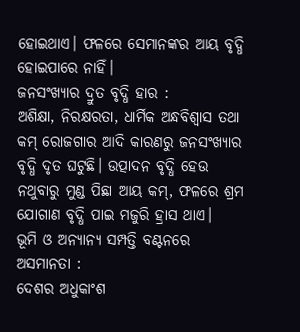ହୋଇଥାଏ। ଫଳରେ ସେମାନଙ୍କର ଆୟ ବୃଦ୍ଧି ହୋଇପାରେ ନାହିଁ।
ଜନସଂଖ୍ୟାର ଦ୍ରୁତ ବୃଦ୍ଧି ହାର :
ଅଶିକ୍ଷା, ନିରକ୍ଷରତା, ଧାର୍ମିକ ଅନ୍ଧବିଶ୍ବାସ ତଥା କମ୍ ରୋଜଗାର ଆଦି କାରଣରୁ ଜନସଂଖ୍ୟାର ବୃଦ୍ଧି ଦୃତ ଘଟୁଛି। ଉତ୍ପାଦନ ବୃଦ୍ଧି ହେଉ ନଥୁବାରୁ ମୁଣ୍ଡ ପିଛା ଆୟ କମ୍, ଫଳରେ ଶ୍ରମ ଯୋଗାଣ ବୃଦ୍ଧି ପାଇ ମଜୁରି ହ୍ରାସ ଥାଏ।
ଭୂମି ଓ ଅନ୍ୟାନ୍ୟ ସମ୍ପତ୍ତି ବଣ୍ଟନରେ ଅସମାନତା :
ଦେଶର ଅଧୁକାଂଶ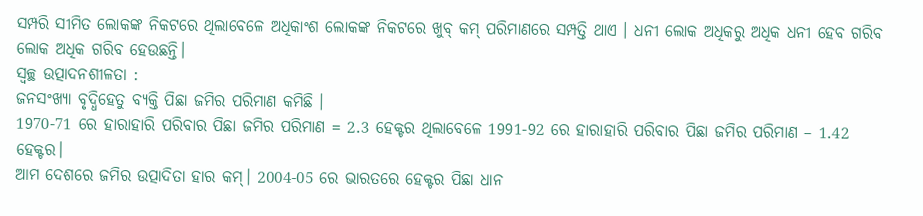ସମ୍ପରି ସୀମିତ ଲୋକଙ୍କ ନିକଟରେ ଥିଲାବେଳେ ଅଧିକାଂଶ ଲୋକଙ୍କ ନିକଟରେ ଖୁବ୍ କମ୍ ପରିମାଣରେ ସମ୍ପତ୍ତି ଥାଏ । ଧନୀ ଲୋକ ଅଧିକରୁ ଅଧିକ ଧନୀ ହେବ ଗରିବ ଲୋକ ଅଧିକ ଗରିବ ହେଉଛନ୍ତି।
ସ୍ଵଚ୍ଛ ଉତ୍ପାଦନଶୀଳତା :
ଜନସଂଖ୍ୟା ବୃଦ୍ଧିହେତୁ ବ୍ୟକ୍ତି ପିଛା ଜମିର ପରିମାଣ କମିଛି ।
1970-71 ରେ ହାରାହାରି ପରିବାର ପିଛା ଜମିର ପରିମାଣ = 2.3 ହେକ୍ଟର ଥିଲାବେଳେ 1991-92 ରେ ହାରାହାରି ପରିବାର ପିଛା ଜମିର ପରିମାଣ – 1.42 ହେକ୍ଟର।
ଆମ ଦେଶରେ ଜମିର ଉତ୍ପାଦିତା ହାର କମ୍। 2004-05 ରେ ଭାରତରେ ହେକ୍ଟର ପିଛା ଧାନ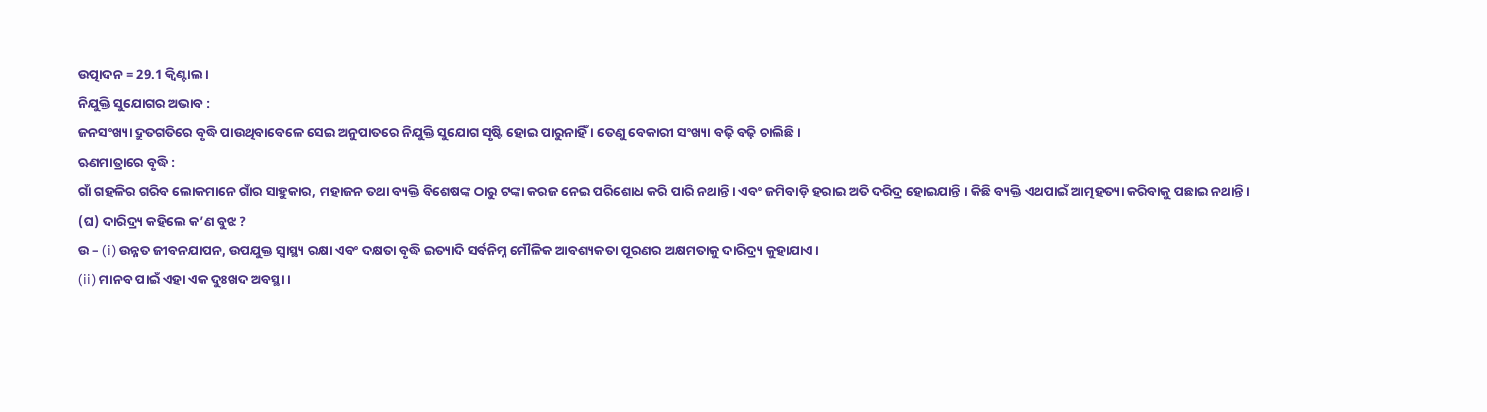ଉତ୍ପାଦନ = 29.1 କ୍ଵିଣ୍ଟାଲ ।
ନିଯୁକ୍ତି ସୁଯୋଗର ଅଭାବ :
ଜନସଂଖ୍ୟା ଦ୍ରୁତଗତିରେ ବୃଦ୍ଧି ପାଉଥିବାବେଳେ ସେଇ ଅନୁପାତରେ ନିଯୁକ୍ତି ସୁଯୋଗ ସୃଷ୍ଟି ହୋଇ ପାରୁନାହିଁ । ତେଣୁ ବେକାରୀ ସଂଖ୍ୟା ବଢ଼ି ବଢ଼ି ଚାଲିଛି।
ଋଣମାତ୍ରାରେ ବୃଦ୍ଧି :
ଗାଁ ଗହଳିର ଗରିବ ଲୋକମାନେ ଗାଁର ସାହୁକାର, ମହାଜନ ତଥା ବ୍ୟକ୍ତି ବିଶେଷଙ୍କ ଠାରୁ ଟଙ୍କା କରଜ ନେଇ ପରିଶୋଧ କରି ପାରି ନଥାନ୍ତି। ଏବଂ ଜମିବାଡ଼ି ହରାଇ ଅତି ଦରିଦ୍ର ହୋଇଯାନ୍ତି । କିଛି ବ୍ୟକ୍ତି ଏଥପାଇଁ ଆତ୍ମହତ୍ୟା କରିବାକୁ ପଛାଇ ନଥାନ୍ତି ।
(ଘ) ଦାରିଦ୍ର୍ୟ କହିଲେ କ’ଣ ବୁଝ ?
ଉ – (i) ଉନ୍ନତ ଜୀବନଯାପନ, ଉପଯୁକ୍ତ ସ୍ଵାସ୍ଥ୍ୟ ରକ୍ଷା ଏବଂ ଦକ୍ଷତା ବୃଦ୍ଧି ଇତ୍ୟାଦି ସର୍ବନିମ୍ନ ମୌଳିକ ଆବଶ୍ୟକତା ପୂରଣର ଅକ୍ଷମତାକୁ ଦାରିଦ୍ର୍ୟ କୁହାଯାଏ।
(ii) ମାନବ ପାଇଁ ଏହା ଏକ ଦୁଃଖଦ ଅବସ୍ଥା।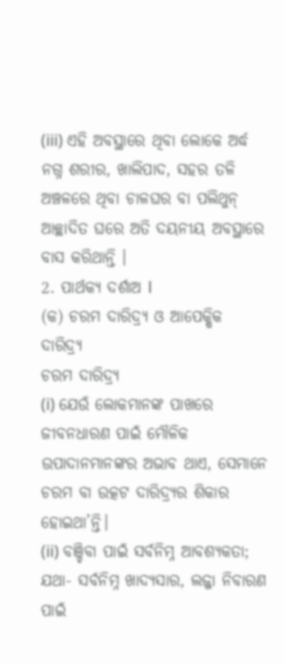(iii) ଏହି ଅବସ୍ଥାରେ ଥିବା ଲୋକେ ଅର୍ଦ୍ଧ ନଗ୍ନ ଶରୀର, ଖାଲିପାଦ, ସହର ତଳି ଅଞ୍ଚଳରେ ଥିବା ଚାଳଘର ବା ପଲିଥୁନ୍ ଆଚ୍ଛାଦିତ ଘରେ ଅତି ଦୟନୀୟ ଅବସ୍ଥାରେ ବାସ କରିଥାନ୍ତି ।
2. ପାର୍ଥକ୍ୟ ଦର୍ଶାଅ l
(କ) ଚରମ ଦାରିଦ୍ର୍ୟ ଓ ଆପେକ୍ଷିକ ଦାରିଦ୍ର୍ୟ
ଚରମ ଦାରିଦ୍ର୍ୟ
(i) ଯେଉଁ ଲୋକମାନଙ୍କ ପାଖରେ ଜୀବନଧାରଣ ପାଇଁ ମୌଳିକ ଉପାଦାନମାନଙ୍କର ଅଭାବ ଥାଏ, ସେମାନେ ଚରମ ବା ଉତ୍କଟ ଦାରିଦ୍ର୍ୟର ଶିକାର ହୋଇଥା’ନ୍ତି।
(ii) ବଞ୍ଚିବା ପାଇଁ ସର୍ବନିମ୍ନ ଆବଶ୍ୟକତା; ଯଥା- ସର୍ବନିମ୍ନ ଖାଦ୍ୟସାର, ଲଜ୍ଜା ନିବାରଣ ପାଇଁ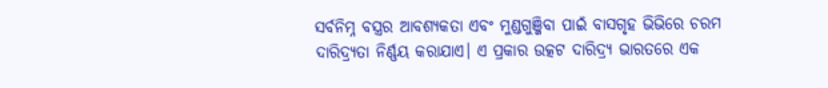ସର୍ବନିମ୍ନ ବସ୍ତ୍ରର ଆବଶ୍ୟକତା ଏବଂ ମୁଣ୍ଡଗୁଞ୍ଜିବା ପାଇଁ ବାସଗୃହ ଭିଭିରେ ଚରମ ଦାରିଦ୍ର୍ୟତା ନିର୍ଣ୍ଣୟ କରାଯାଏ। ଏ ପ୍ରକାର ଉତ୍କଟ ଦାରିଦ୍ର୍ୟ ଭାରତରେ ଏକ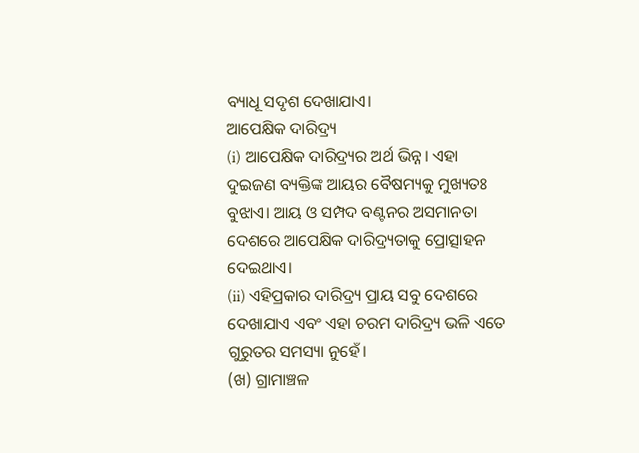ବ୍ୟାଧୂ ସଦୃଶ ଦେଖାଯାଏ।
ଆପେକ୍ଷିକ ଦାରିଦ୍ର୍ୟ
(i) ଆପେକ୍ଷିକ ଦାରିଦ୍ର୍ୟର ଅର୍ଥ ଭିନ୍ନ। ଏହା ଦୁଇଜଣ ବ୍ୟକ୍ତିଙ୍କ ଆୟର ବୈଷମ୍ୟକୁ ମୁଖ୍ୟତଃ ବୁଝାଏ। ଆୟ ଓ ସମ୍ପଦ ବଣ୍ଟନର ଅସମାନତା ଦେଶରେ ଆପେକ୍ଷିକ ଦାରିଦ୍ର୍ୟତାକୁ ପ୍ରୋତ୍ସାହନ ଦେଇଥାଏ।
(ii) ଏହିପ୍ରକାର ଦାରିଦ୍ର୍ୟ ପ୍ରାୟ ସବୁ ଦେଶରେ ଦେଖାଯାଏ ଏବଂ ଏହା ଚରମ ଦାରିଦ୍ର୍ୟ ଭଳି ଏତେ ଗୁରୁତର ସମସ୍ୟା ନୁହେଁ।
(ଖ) ଗ୍ରାମାଞ୍ଚଳ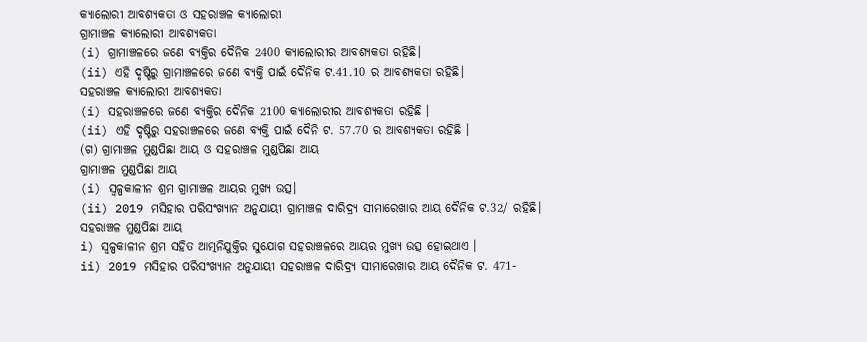କ୍ୟାଲୋରୀ ଆବଶ୍ୟକତା ଓ ସହରାଞ୍ଚଳ କ୍ୟାଲୋରୀ
ଗ୍ରାମାଞ୍ଚଳ କ୍ୟାଲୋରୀ ଆବଶ୍ୟକତା
(i) ଗ୍ରାମାଞ୍ଚଳରେ ଜଣେ ବ୍ୟକ୍ତିର ଦୈନିକ 2400 କ୍ୟାଲୋରୀର ଆବଶ୍ୟକତା ରହିଛି।
(ii) ଏହି ଦୃଷ୍ଟିରୁ ଗ୍ରାମାଞ୍ଚଳରେ ଜଣେ ବ୍ୟକ୍ତି ପାଇଁ ଦୈନିକ ଟ.41.10 ର ଆବଶ୍ୟକତା ରହିଛି।
ସହରାଞ୍ଚଳ କ୍ୟାଲୋରୀ ଆବଶ୍ୟକତା
(i) ସହରାଞ୍ଚଳରେ ଜଣେ ବ୍ୟକ୍ତିର ଦୈନିକ 2100 କ୍ୟାଲୋରୀର ଆବଶ୍ୟକତା ରହିଛି ।
(ii) ଏହି ଦୃଷ୍ଟିରୁ ସହରାଞ୍ଚଳରେ ଜଣେ ବ୍ୟକ୍ତି ପାଇଁ ଦୈନି ଟ. 57.70 ର ଆବଶ୍ୟକତା ରହିଛି ।
(ଗ) ଗ୍ରାମାଞ୍ଚଳ ମୁଣ୍ଡପିଛା ଆୟ ଓ ସହରାଞ୍ଚଳ ମୁଣ୍ଡପିଛା ଆୟ
ଗ୍ରାମାଞ୍ଚଳ ମୁଣ୍ଡପିଛା ଆୟ
(i) ସ୍ଵଳ୍ପକାଳୀନ ଶ୍ରମ ଗ୍ରାମାଞ୍ଚଳ ଆୟର ମୁଖ୍ୟ ଉତ୍ସ।
(ii) 2019 ମସିହାର ପରିସଂଖ୍ୟାନ ଅନୁଯାୟୀ ଗ୍ରାମାଞ୍ଚଳ ଦାରିଦ୍ର୍ୟ ସୀମାରେଖାର ଆୟ ଦୈନିକ ଟ.32/ ରହିଛି।
ସହରାଞ୍ଚଳ ମୁଣ୍ଡପିଛା ଆୟ
i) ସ୍ଵଳ୍ପକାଳୀନ ଶ୍ରମ ସହିତ ଆତ୍ମନିଯୁକ୍ତିର ସୁଯୋଗ ସହରାଞ୍ଚଳରେ ଆୟର ମୁଖ୍ୟ ଉତ୍ସ ହୋଇଥାଏ ।
ii) 2019 ମସିହାର ପରିସଂଖ୍ୟାନ ଅନୁଯାୟୀ ସହରାଞ୍ଚଳ ଦାରିଦ୍ର୍ୟ ସୀମାରେଖାର ଆୟ ଦୈନିକ ଟ. 471-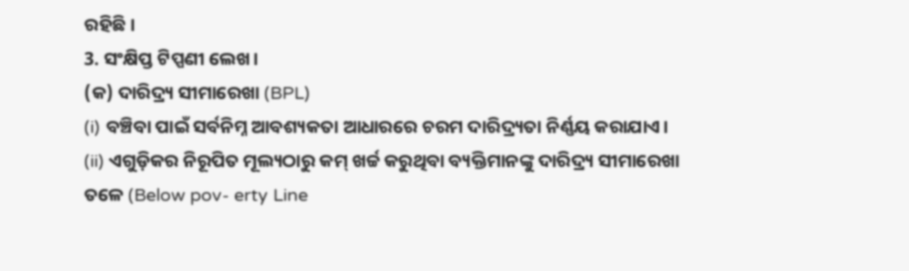ରହିଛି।
3. ସଂକ୍ଷିପ୍ତ ଟିପ୍ପଣୀ ଲେଖ।
(କ) ଦାରିଦ୍ର୍ୟ ସୀମାରେଖା (BPL)
(i) ବଞ୍ଚିବା ପାଇଁ ସର୍ବନିମ୍ନ ଆବଶ୍ୟକତା ଆଧାରରେ ଚରମ ଦାରିଦ୍ର୍ୟତା ନିର୍ଣ୍ଣୟ କରାଯାଏ।
(ii) ଏଗୁଡ଼ିକର ନିରୂପିତ ମୂଲ୍ୟଠାରୁ କମ୍ ଖର୍ଚ୍ଚ କରୁଥିବା ବ୍ୟକ୍ତିମାନଙ୍କୁ ଦାରିଦ୍ର୍ୟ ସୀମାରେଖା ତଳେ (Below pov- erty Line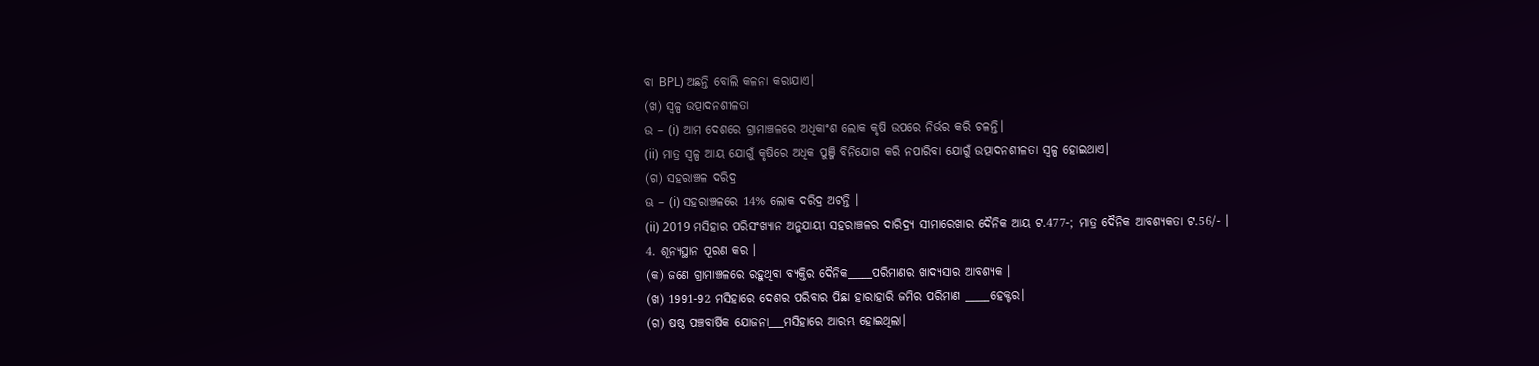ବା BPL) ଅଛନ୍ତି ବୋଲି କଳନା କରାଯାଏ।
(ଖ) ସ୍ଵଳ୍ପ ଉତ୍ପାଦନଶୀଳତା
ଉ – (i) ଆମ ଦେଶରେ ଗ୍ରାମାଞ୍ଚଳରେ ଅଧିକାଂଶ ଲୋକ କୃଷି ଉପରେ ନିର୍ଭର କରି ଚଳନ୍ତି।
(ii) ମାତ୍ର ସ୍ଵଳ୍ପ ଆୟ ଯୋଗୁଁ କୃଷିରେ ଅଧିକ ପୁଞ୍ଜି ବିନିଯୋଗ କରି ନପାରିବା ଯୋଗୁଁ ଉତ୍ପାଦନଶୀଳତା ସ୍ଵଳ୍ପ ହୋଇଥାଏ।
(ଗ) ସହରାଞ୍ଚଳ ଦରିଦ୍ର
ଊ – (i) ସହରାଞ୍ଚଳରେ 14% ଲୋକ ଦରିଦ୍ର ଅଟନ୍ତି ।
(ii) 2019 ମସିହାର ପରିସଂଖ୍ୟାନ ଅନୁଯାୟୀ ସହରାଞ୍ଚଳର ଦାରିଦ୍ର୍ୟ ସୀମାରେଖାର ଦୈନିକ ଆୟ ଟ.477-; ମାତ୍ର ଦୈନିକ ଆବଶ୍ୟକତା ଟ.56/- ।
4. ଶୂନ୍ୟସ୍ଥାନ ପୂରଣ କର ।
(କ) ଜଣେ ଗ୍ରାମାଞ୍ଚଳରେ ରହୁଥିବା ବ୍ୟକ୍ତିର ଦୈନିକ_____ପରିମାଣର ଖାଦ୍ୟସାର ଆବଶ୍ୟକ ।
(ଖ) 1991-92 ମସିହାରେ ଦେଶର ପରିବାର ପିଛା ହାରାହାରି ଜମିର ପରିମାଣ _____ହେକ୍ଟର।
(ଗ) ଷଷ୍ଠ ପଞ୍ଚବାର୍ଷିକ ଯୋଜନା___ମସିହାରେ ଆରମ୍ଭ ହୋଇଥିଲା।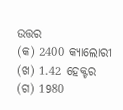ଉତ୍ତର
(କ) 2400 କ୍ୟାଲୋରୀ (ଖ) 1.42 ହେକ୍ଟର (ଗ) 1980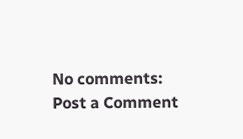No comments:
Post a Comment